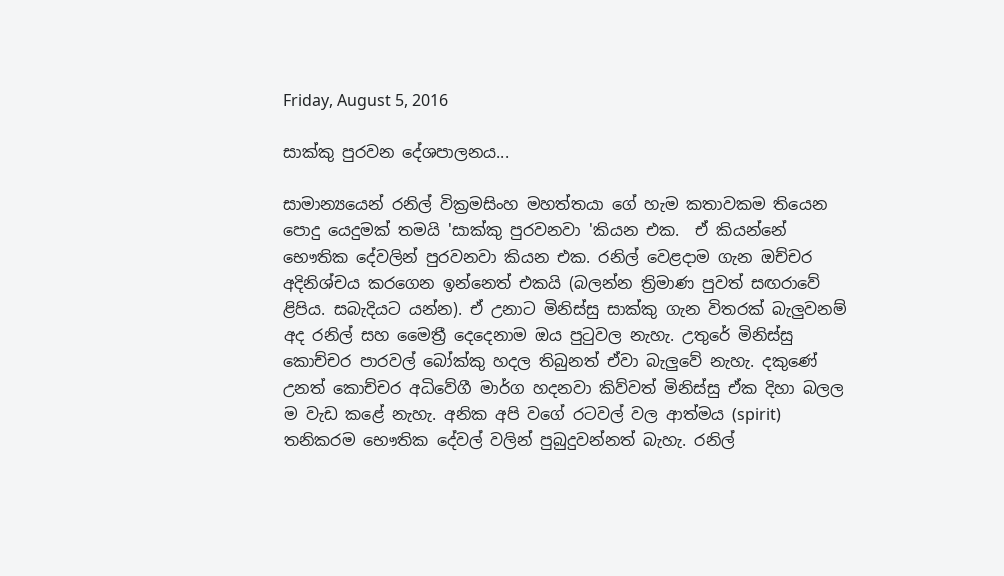Friday, August 5, 2016

සාක්කු පුරවන දේශපාලනය...

සාමාන්‍යයෙන් රනිල් වික්‍රමසිංහ මහත්තයා ගේ හැම කතාවකම තියෙන පොදු යෙදුමක් තමයි 'සාක්කු පුරවනවා 'කියන එක.  ඒ කියන්නේ භෞතික දේවලින් පුරවනවා කියන එක. රනිල් වෙළදාම ගැන ඔච්චර අදිනිශ්චය කරගෙන ඉන්නෙත් එකයි (බලන්න ත්‍රිමාණ පුවත් සඟරාවේ ළිපිය. සබැදියට යන්න). ඒ උනාට මිනිස්සු සාක්කු ගැන විතරක් බැලුවනම් අද රනිල් සහ මෛත්‍රී දෙදෙනාම ඔය පුටුවල නැහැ. උතුරේ මිනිස්සු කොච්චර පාරවල් බෝක්කු හදල තිබුනත් ඒවා බැලුවේ නැහැ. දකුණේ උනත් කොච්චර අධිවේගී මාර්ග හදනවා කිව්වත් මිනිස්සු ඒක දිහා බලල ම වැඩ කළේ නැහැ. අනික අපි වගේ රටවල් වල ආත්මය (spirit) තනිකරම භෞතික දේවල් වලින් පුබුදුවන්නත් බැහැ. රනිල්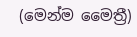(මෙන්ම මෛත්‍රී)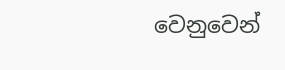වෙනුවෙන්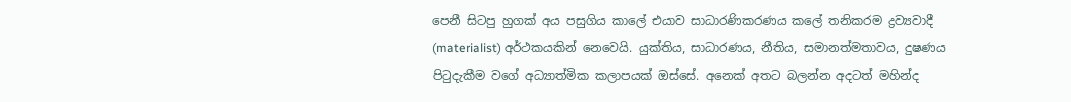පෙනී සිටපු හුගක් අය පසුගිය කාලේ එයාව සාධාරණිකරණය කලේ තනිකරම ද්‍රව්‍යවාදී (materialist) අර්ථකයකින් නෙවෙයි. යුක්තිය, සාධාරණය, නීතිය, සමානත්මතාවය, දුෂණය පිටුදැකීම වගේ අධ්‍යාත්මික කලාපයක් ඔස්සේ. අනෙක් අතට බලන්න අදටත් මහින්ද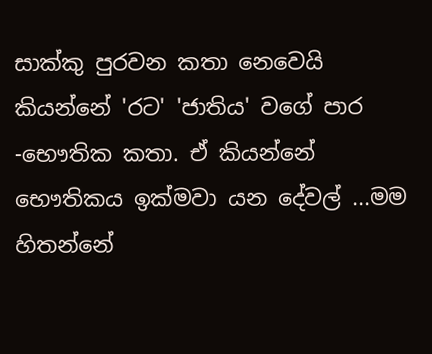සාක්කු පුරවන කතා නෙවෙයි කියන්නේ 'රට' 'ජාතිය' වගේ පාර -භෞතික කතා. ඒ කියන්නේ භෞතිකය ඉක්මවා යන දේවල් ...මම හිතන්නේ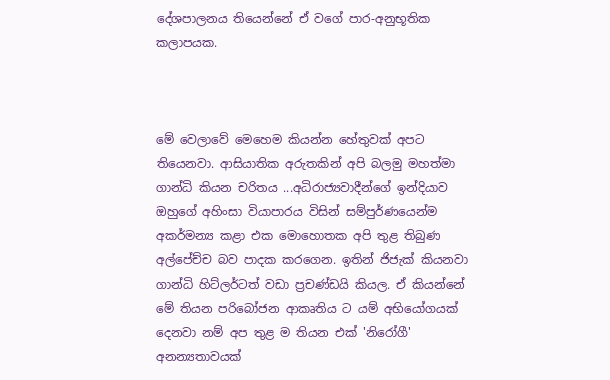දේශපාලනය තියෙන්නේ ඒ වගේ පාර-අනුභූතික කලාපයක.



මේ වෙලාවේ මෙහෙම කියන්න හේතුවක් අපට තියෙනවා. ආසියාතික අරුතකින් අපි බලමු මහත්මා ගාන්ධි කියන චරිතය ...අධිරාජ්‍යවාදීන්ගේ ඉන්දියාව ඔහුගේ අහිංසා වියාපාරය විසින් සම්පුර්ණයෙන්ම  අකර්මන්‍ය කළා එක මොහොතක අපි තුළ තිබුණ අල්පේච්ච බව පාදක කරගෙන. ඉතින් ජිජැක් කියනවා ගාන්ධි හිට්ලර්ටත් වඩා ප්‍රචණ්ඩයි කියල. ඒ කියන්නේ මේ තියන පරිබෝජන ආකෘතිය ට යම් අභියෝගයක් දෙනවා නම් අප තුළ ම තියන එක් 'නිරෝගී' අනන්‍යතාවයක්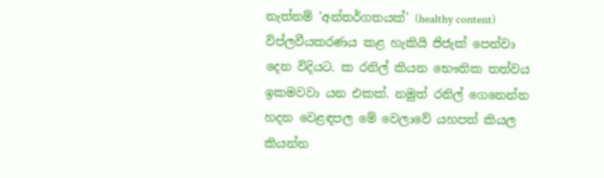නැත්නම් 'අන්තර්ගතයක්' (healthy content) විප්ලවීයකරණය කළ හැකියි ජිජැක් පෙන්වා දෙන විදියට. ක රනිල් කියන භෞතික තත්වය ඉකමවවා යන එකක්. නමුත් රනිල් ගෙනෙන්න හදන වෙළඳපල මේ වෙලාවේ යහපත් කියල කියන්න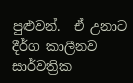පුළුවන්.  ඒ උනාට දීර්ග කාලීනව සාර්වත්‍රික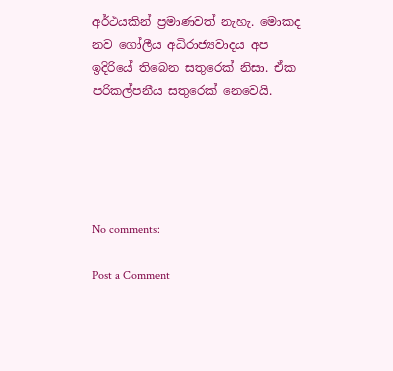අර්ථයකින් ප්‍රමාණවත් නැහැ. මොකද නව ගෝලීය අධිරාජ්‍යවාදය අප ඉදිරියේ තිබෙන සතුරෙක් නිසා. ඒක පරිකල්පනීය සතුරෙක් නෙවෙයි.





No comments:

Post a Comment